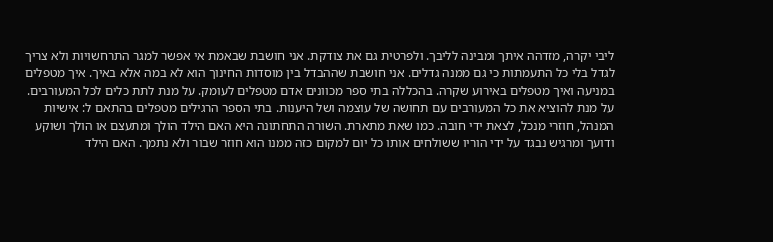ליבי יקרה, מזדהה איתך ומבינה לליבך. ולפרטית גם את צודקת. אני חושבת שבאמת אי אפשר למגר התרחשויות ולא צריך לגדל בלי כל התעמתות כי גם ממנה גדלים. אני חושבת שההבדל בין מוסדות החינוך הוא לא במה אלא באיך. איך מטפלים במניעה ואיך מטפלים באירוע שקרה. בהכללה בתי ספר מכוונים אדם מטפלים לעומק. על מנת לתת כלים לכל המעורבים. על מנת להוציא את כל המעורבים עם תחושה של עוצמה ושל היענות. בתי הספר הרגילים מטפלים בהתאם ל: אישיות המנהל, חוזרי מנכל, לצאת ידי חובה. כמו שאת מתארת. השורה התחתונה היא האם הילד הולך ומתעצם או הולך ושוקע ודועך ומרגיש נבגד על ידי הוריו ששולחים אותו כל יום למקום כזה ממנו הוא חוזר שבור ולא נתמך. האם הילד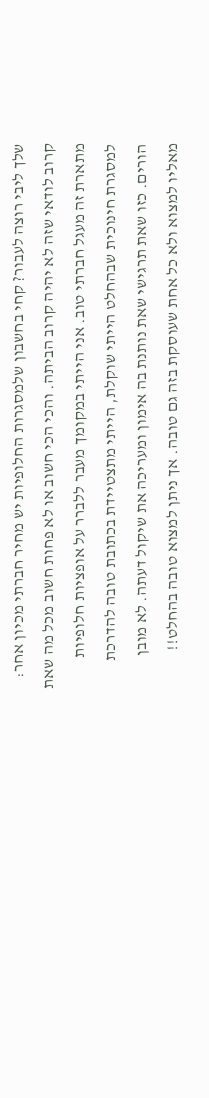שלך ליבי רוצה לעבור? קחי בחשבון שלמסגרות החלופיות יש מחיר חברתי מכיון אחר: קרוב לודאי שזה לא יהיה קרוב הביתה. והכי הכי חשוב או לא פחות חשוב מכל מה שאת מתארת זה מעגל חברתי טוב. אני הייתי במקומך מעבר ללברר על אופציות חלופיות למסגרת חינוכית שבהחלט הייתי שוקלת, הייתי מתצטיידת בכתובת טובה להדרכת הורים. כזו שאת תרגישי שאת נותנת בה אימון ומעריכה את שיקול דעתה. לא מובן מאליו למצוא ולא כל אחת שעוסקת בזה גם טובה. אך ניתן למצוא טובה בהחלט!!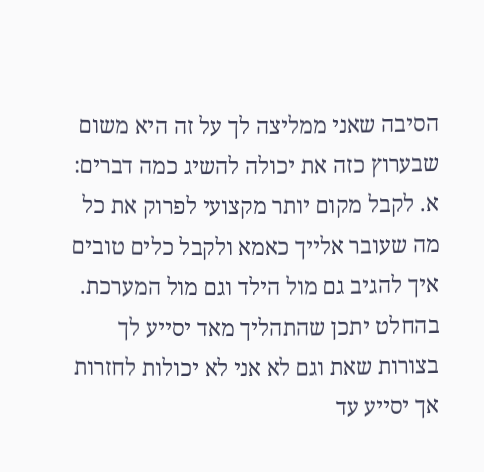הסיבה שאני ממליצה לך על זה היא משום שבערוץ כזה את יכולה להשיג כמה דברים: א. לקבל מקום יותר מקצועי לפרוק את כל מה שעובר אלייך כאמא ולקבל כלים טובים איך להגיב גם מול הילד וגם מול המערכת. בהחלט יתכן שהתהליך מאד יסייע לך בצורות שאת וגם לא אני לא יכולות לחזרות אך יסייע עד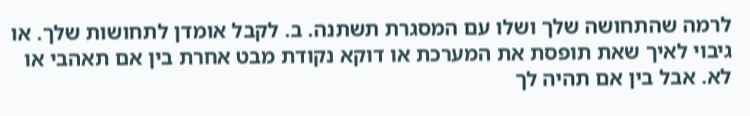לרמה שהתחושה שלך ושלו עם המסגרת תשתנה. ב. לקבל אומדן לתחושות שלך. או גיבוי לאיך שאת תופסת את המערכת או דוקא נקודת מבט אחרת בין אם תאהבי או לא. אבל בין אם תהיה לך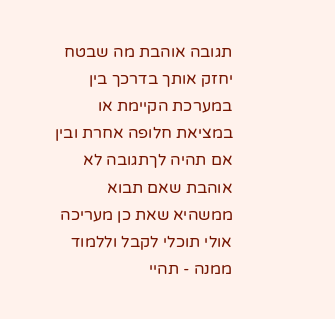תגובה אוהבת מה שבטח יחזק אותך בדרכך בין במערכת הקיימת או במציאת חלופה אחרת ובין אם תהיה לךתגובה לא אוהבת שאם תבוא ממשהיא שאת כן מעריכה אולי תוכלי לקבל וללמוד ממנה - תהיי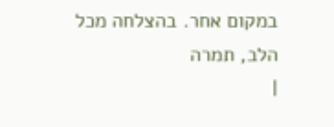במקום אחר. בהצלחה מכל הלב, תמרה
|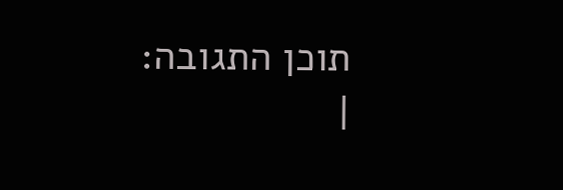תוכן התגובה:
|